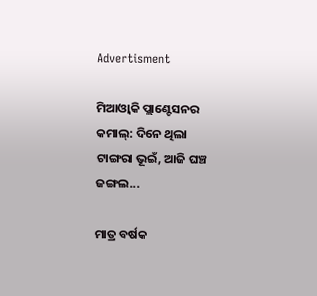Advertisment

ମିଆଓ୍ୱାକି ପ୍ଲାଣ୍ଟେସନର କମାଲ୍‌: ଦିନେ ଥିଲା ଟାଙ୍ଗରା ଭୂଇଁ, ଆଜି ଘଞ୍ଚ ଜଙ୍ଗଲ...

ମାତ୍ର ବର୍ଷକ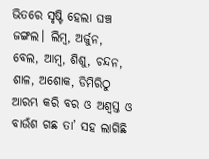ଭିତରେ ସୃଷ୍ଟି ହେଲା ଘଞ୍ଚ ଜଙ୍ଗଲ। ଲିମ୍ବ, ଅର୍ଜୁନ, ବେଲ, ଆମ୍ବ, ଶିଶୁ, ଚନ୍ଦନ, ଶାଳ, ଅଶୋକ, ଡିମିରିଠୁ ଆରମ୍ଭ କରି ବର ଓ ଅଶ୍ୱସ୍ତ ଓ ବାଉଁଶ ଗଛ ତା’ ସହ ଲାଗିଛି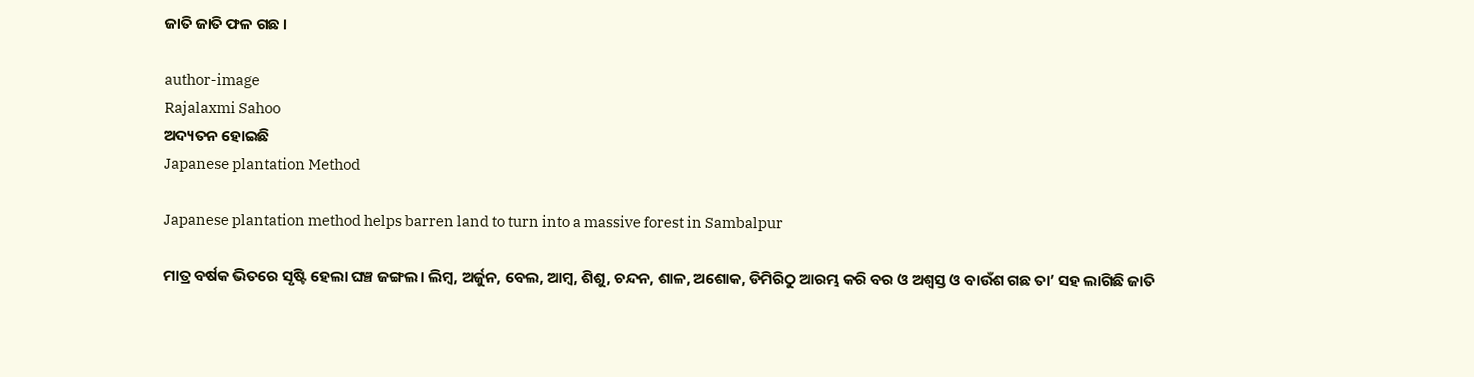ଜାତି ଜାତି ଫଳ ଗଛ ।

author-image
Rajalaxmi Sahoo
ଅଦ୍ୟତନ ହୋଇଛି
Japanese plantation Method

Japanese plantation method helps barren land to turn into a massive forest in Sambalpur

ମାତ୍ର ବର୍ଷକ ଭିତରେ ସୃଷ୍ଟି ହେଲା ଘଞ୍ଚ ଜଙ୍ଗଲ। ଲିମ୍ବ, ଅର୍ଜୁନ, ବେଲ, ଆମ୍ବ, ଶିଶୁ, ଚନ୍ଦନ, ଶାଳ, ଅଶୋକ, ଡିମିରିଠୁ ଆରମ୍ଭ କରି ବର ଓ ଅଶ୍ୱସ୍ତ ଓ ବାଉଁଶ ଗଛ ତା’ ସହ ଲାଗିଛି ଜାତି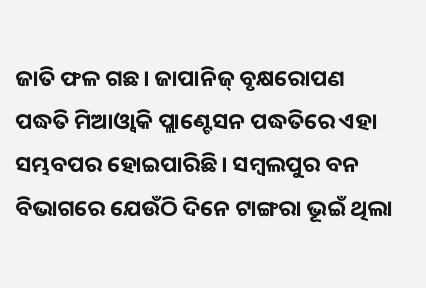ଜାତି ଫଳ ଗଛ। ଜାପାନିଜ୍ ବୃକ୍ଷରୋପଣ ପଦ୍ଧତି ମିଆଓ୍ୱାକି ପ୍ଲାଣ୍ଟେସନ ପଦ୍ଧତିରେ ଏହା ସମ୍ଭବପର ହୋଇପାରିଛି। ସମ୍ବଲପୁର ବନ ବିଭାଗରେ ଯେଉଁଠି ଦିନେ ଟାଙ୍ଗରା ଭୂଇଁ ଥିଲା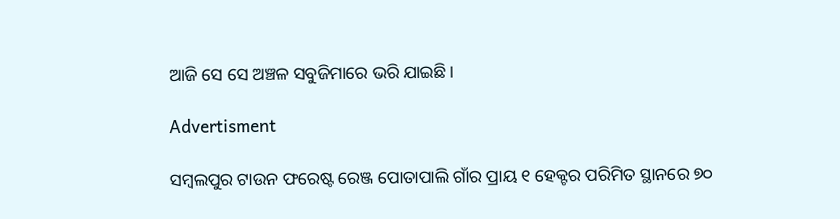ଆଜି ସେ ସେ ଅଞ୍ଚଳ ସବୁଜିମାରେ ଭରି ଯାଇଛି।

Advertisment

ସମ୍ବଲପୁର ଟାଉନ ଫରେଷ୍ଟ ରେଞ୍ଜ ପୋତାପାଲି ଗାଁର ପ୍ରାୟ ୧ ହେକ୍ଟର ପରିମିତ ସ୍ଥାନରେ ୭୦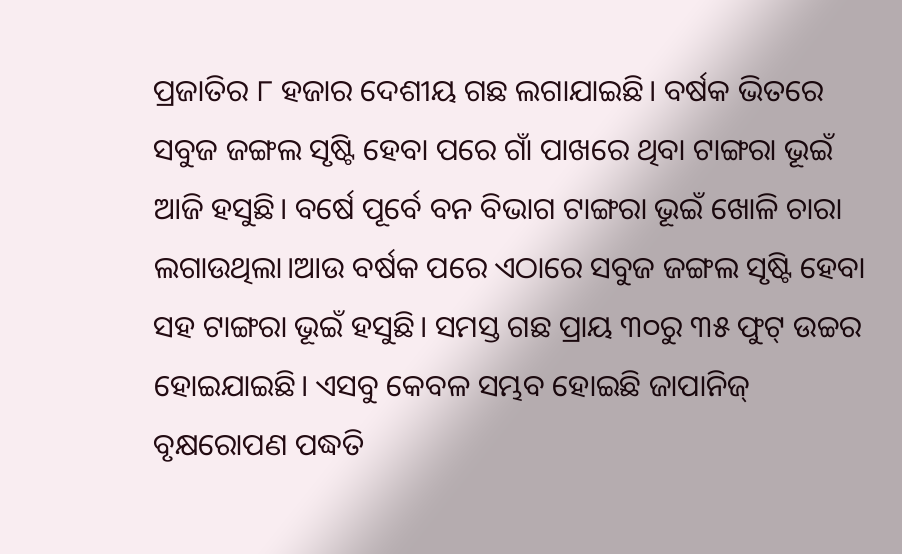ପ୍ରଜାତିର ୮ ହଜାର ଦେଶୀୟ ଗଛ ଲଗାଯାଇଛି। ବର୍ଷକ ଭିତରେ ସବୁଜ ଜଙ୍ଗଲ ସୃଷ୍ଟି ହେବା ପରେ ଗାଁ ପାଖରେ ଥିବା ଟାଙ୍ଗରା ଭୂଇଁ ଆଜି ହସୁଛି। ବର୍ଷେ ପୂର୍ବେ ବନ ବିଭାଗ ଟାଙ୍ଗରା ଭୂଇଁ ଖୋଳି ଚାରା ଲଗାଉଥିଲା।ଆଉ ବର୍ଷକ ପରେ ଏଠାରେ ସବୁଜ ଜଙ୍ଗଲ ସୃଷ୍ଟି ହେବା ସହ ଟାଙ୍ଗରା ଭୂଇଁ ହସୁଛି। ସମସ୍ତ ଗଛ ପ୍ରାୟ ୩୦ରୁ ୩୫ ଫୁଟ୍ ଉଚ୍ଚର ହୋଇଯାଇଛି। ଏସବୁ କେବଳ ସମ୍ଭବ ହୋଇଛି ଜାପାନିଜ୍ ବୃକ୍ଷରୋପଣ ପଦ୍ଧତି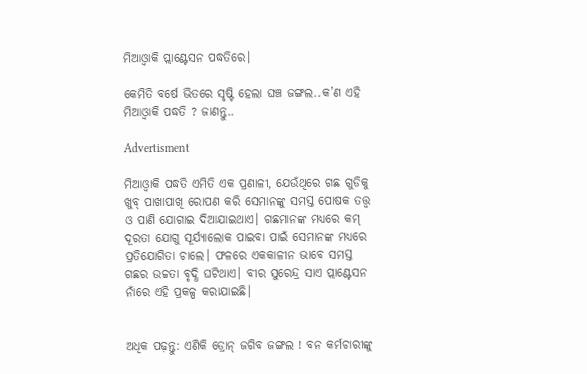ମିଆଓ୍ୱାକି ପ୍ଲାଣ୍ଟେସନ ପଦ୍ଧତିରେ।

କେମିତି ବର୍ଷେ ଭିତରେ ସୃଷ୍ଟି ହେଲା ଘଞ୍ଚ ଜଙ୍ଗଲ..କ’ଣ ଏହି ମିଆଓ୍ୱାକି ପଦ୍ଧତି ? ଜାଣନ୍ତୁ..

Advertisment

ମିଆଓ୍ୱାକି ପଦ୍ଧତି ଏମିତି ଏକ ପ୍ରଣାଳୀ, ଯେଉଁଥିରେ ଗଛ ଗୁଡିକୁ ଖୁବ୍ ପାଖାପାଖି ରୋପଣ କରି ସେମାନଙ୍କୁ ସମସ୍ତ ପୋଷକ ତତ୍ତ୍ୱ ଓ ପାଣି ଯୋଗାଇ ଦିଆଯାଇଥାଏ। ଗଛମାନଙ୍କ ମଧ୍ୟରେ କମ୍ ଦୂରତା ଯୋଗୁ ସୂର୍ଯ୍ୟାଲୋକ ପାଇବା ପାଇଁ ସେମାନଙ୍କ ମଧ୍ୟରେ ପ୍ରତିଯୋଗିତା ଚାଲେ। ଫଳରେ ଏକକାଳୀନ ଭାବେ ସମସ୍ତ ଗଛର ଉଚ୍ଚତା ବୃଦ୍ଧି ଘଟିଥାଏ। ବୀର ସୁରେନ୍ଦ୍ର ସାଏ ପ୍ଲାଣ୍ଟେସନ ନାଁରେ ଏହି ପ୍ରକଳ୍ପ କରାଯାଇଛି।


ଅଧିକ ପଢ଼ନ୍ତୁ: ଏଣିକି ଡ୍ରୋନ୍‌ ଜଗିବ ଜଙ୍ଗଲ ! ବନ କର୍ମଚାରୀଙ୍କୁ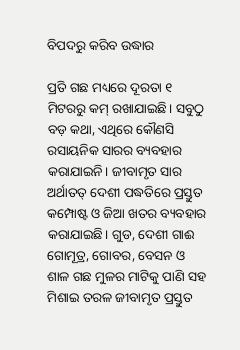ବିପଦରୁ କରିବ ଉଦ୍ଧାର

ପ୍ରତି ଗଛ ମଧ୍ୟରେ ଦୂରତା ୧ ମିଟରରୁ କମ୍ ରଖାଯାଇଛି। ସବୁଠୁ ବଡ଼ କଥା, ଏଥିରେ କୌଣସି ରସାୟନିକ ସାରର ବ୍ୟବହାର କରାଯାଇନି। ଜୀବାମୃତ ସାର ଅର୍ଥାତତ୍‌ ଦେଶୀ ପଦ୍ଧତିରେ ପ୍ରସ୍ତୁତ କମ୍ପୋଷ୍ଟ ଓ ଜିଆ ଖତର ବ୍ୟବହାର କରାଯାଇଛି। ଗୁଡ, ଦେଶୀ ଗାଈ ଗୋମୂତ୍ର, ଗୋବର, ବେସନ ଓ ଶାଳ ଗଛ ମୁଳର ମାଟିକୁ ପାଣି ସହ ମିଶାଇ ତରଳ ଜୀବାମୃତ ପ୍ରସ୍ତୁତ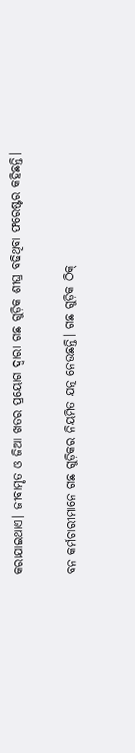କରାଯାଇଥାଏ। ଜୀବାମୃତ ଓ ଜିଆ ଖତର ପ୍ରୟୋଗ ଦ୍ୱାରା ଗଛ ଗୁଡ଼ିକ ଶୀଘ୍ର ବଢିଥିବା ଫରେଷ୍ଟର କହିଛନ୍ତି।

ବନ କର୍ମଚାରୀମାନେ ଗଛ ଗୁଡ଼ିକର ନିୟମିତ ଯତ୍ନ ନେଉଛନ୍ତି। ଗଛ ଗୁଡ଼ିକ ଠିକ୍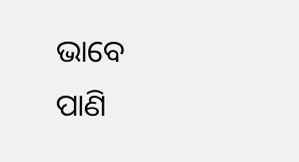ଭାବେ ପାଣି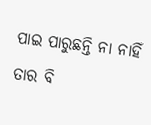ପାଇ ପାରୁଛନ୍ତି ନା ନାହିଁ ତାର ବି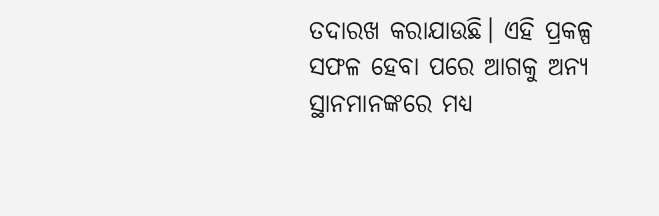ତଦାରଖ କରାଯାଉଛି। ଏହି ପ୍ରକଳ୍ପ ସଫଳ ହେବା ପରେ ଆଗକୁ ଅନ୍ୟ ସ୍ଥାନମାନଙ୍କରେ ମଧ୍ୟ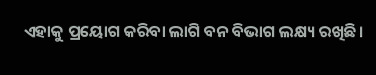ଏହାକୁ ପ୍ରୟୋଗ କରିବା ଲାଗି ବନ ବିଭାଗ ଲକ୍ଷ୍ୟ ରଖିଛି।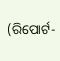(ରିପୋର୍ଟ-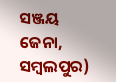ସଞ୍ଜୟ ଜେନା, ସମ୍ବଲପୁର)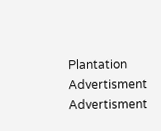Plantation
Advertisment
Advertisment